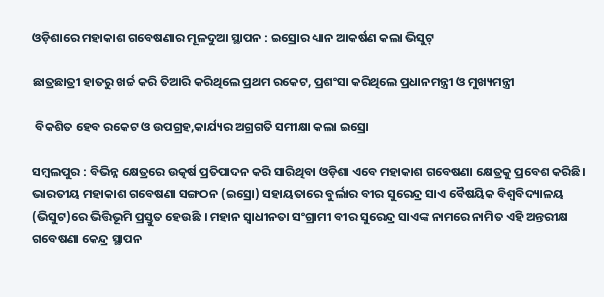ଓଡ଼ିଶାରେ ମହାକାଶ ଗବେଷଣାର ମୂଳଦୁଆ ସ୍ଥାପନ : ଇସ୍ରୋର ଧ୍ୟାନ ଆକର୍ଷଣ କଲା ଭିସୁଟ୍‌

ଛାତ୍ରଛାତ୍ରୀ ହାତରୁ ଖର୍ଚ୍ଚ କରି ତିଆରି କରିଥିଲେ ପ୍ରଥମ ରକେଟ, ପ୍ରଶଂସା କରିଥିଲେ ପ୍ରଧାନମନ୍ତ୍ରୀ ଓ ମୁଖ୍ୟମନ୍ତ୍ରୀ

 ବିକଶିତ ହେବ ରକେଟ ଓ ଉପଗ୍ରହ,କାର୍ଯ୍ୟର ଅଗ୍ରଗତି ସମୀକ୍ଷା କଲା ଇସ୍ରୋ

ସମ୍ବଲପୁର : ବିଭିନ୍ନ କ୍ଷେତ୍ରରେ ଉତ୍କର୍ଷ ପ୍ରତିପାଦନ କରି ସାରିଥିବା ଓଡ଼ିଶା ଏବେ ମହାକାଶ ଗବେଷଣା କ୍ଷେତ୍ରକୁ ପ୍ରବେଶ କରିଛି। ଭାରତୀୟ ମହାକାଶ ଗବେଷଣା ସଙ୍ଗଠନ (ଇସ୍ରୋ) ସହାୟତାରେ ବୁର୍ଲାର ବୀର ସୁରେନ୍ଦ୍ର ସାଏ ବୈଷୟିକ ବିଶ୍ୱବିଦ୍ୟାଳୟ (ଭିସୁଟ)ରେ ଭିତ୍ତିଭୂମି ପ୍ରସ୍ତୁତ ହେଉଛି । ମହାନ ସ୍ୱାଧୀନତା ସଂଗ୍ରାମୀ ବୀର ସୁରେନ୍ଦ୍ର ସାଏଙ୍କ ନାମରେ ନାମିତ ଏହି ଅନ୍ତରୀକ୍ଷ ଗବେଷଣା କେନ୍ଦ୍ର ସ୍ଥାପନ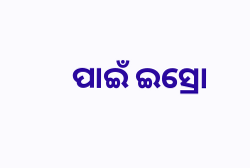ପାଇଁ ଇସ୍ରୋ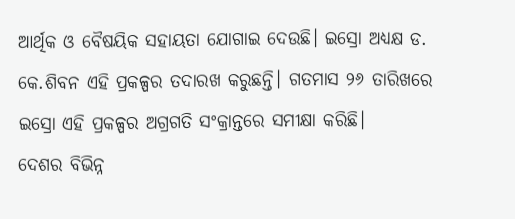ଆର୍ଥିକ ଓ ବୈଷୟିକ ସହାୟତା ଯୋଗାଇ ଦେଉଛି। ଇସ୍ରୋ ଅଧ୍ୟକ୍ଷ ଡ. କେ.ଶିବନ ଏହି ପ୍ରକଳ୍ପର ତଦାରଖ କରୁଛନ୍ତି। ଗତମାସ ୨୬ ତାରିଖରେ ଇସ୍ରୋ ଏହି ପ୍ରକଳ୍ପର ଅଗ୍ରଗତି ସଂକ୍ରାନ୍ତରେ ସମୀକ୍ଷା କରିଛି।
ଦେଶର ବିଭିନ୍ନ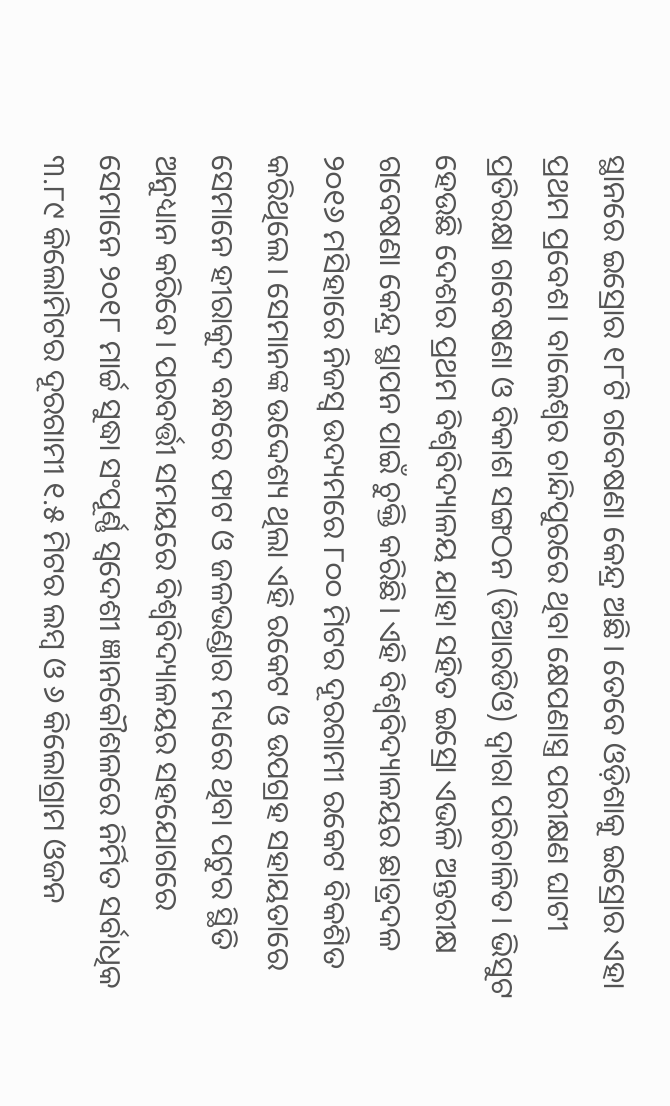ସ୍ଥାନରେ ଇସ୍ରୋର ୧୮ଟି ଗବେଷଣା କେନ୍ଦ୍ର ଅଛି। ତେବେ ଓଡ଼ିଶାକୁ ଇସ୍ରୋର ଏହା ପ୍ରଥମ ପ୍ରବେଶ। ବାଲେଶ୍ୱର ଚାନ୍ଦିପୁରରେ ଥିବା କ୍ଷେପଣାସ୍ତ୍ର ପରୀକ୍ଷଣ ଘାଟୀ ପ୍ରତିରକ୍ଷା ଗବେଷଣା ଓ ବିକାଶ ସଙ୍ଗଠନ (ଡିଆରଡିଓ) ଦ୍ୱାରା ପରିଚାଳିତ। ଭିସୁଟ ହେଉଛି ଦେଶର ପ୍ରଥମ ବିଶ୍ୱବିଦ୍ୟାଳୟ ଯାହା ସହିତ ଇସ୍ରୋ ଏଭଳି ଅନ୍ତରୀକ୍ଷ ଗବେଷଣା କେନ୍ଦ୍ର ସ୍ଥାପନ ପାଇଁ ଚୁକ୍ତି କରିଛି। ଏହି ବିଶ୍ୱବିଦ୍ୟାଳୟର ଛାତ୍ରଦଳ ୨୦୧୬ ମସିହାରେ ନିଜସ୍ବ ଉଦ୍ୟମରେ ୮୦୦ ମିଟର ଦୂରଗାମୀ ରକେଟ ବିକଶିତ କରିଥିଲେ। ସେମାନଙ୍କ ଉଦ୍ଦେଶ୍ୟ ଥିଲା ଏହି ରକେଟ ଓ ଉପଗ୍ରହ ସହାୟତାରେ ସେମାନେ ହୀରାକୁଦ ବନ୍ଧରେ ଫାଟ ଓ ଜଳଭଣ୍ଡାର ମଧ୍ୟରେ ଥିବା ପଟୁର ସ୍ଥିତି ଅନୁଧ୍ୟାନ କରିବେ। ପରବର୍ତ୍ତୀ ସମୟରେ ବିଶ୍ୱବିଦ୍ୟାଳୟର ସହଯୋଗରେ ସେମାନେ ୨୦୧୮ ମାର୍ଚ୍ଚ ସୁଦ୍ଧା ସଂପୂର୍ଣ୍ଣ ସ୍ୱଦେଶୀ ଜ୍ଞାନକୌଶଳରେ ନିର୍ମିତ ସର୍ବାଧିକ ୩.୮୯ କିଲୋମିଟର ଦୂରଗାମୀ ୧.୫ ମିଟର ଲମ୍ବ ଓ ୬ କିଲୋଗ୍ରାମ ଓଜନ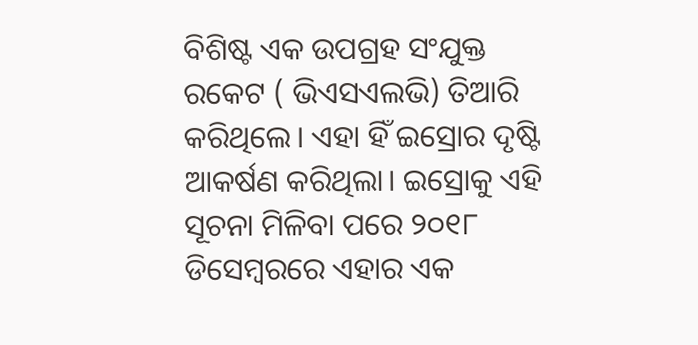ବିଶିଷ୍ଟ ଏକ ଉପଗ୍ରହ ସଂଯୁକ୍ତ ରକେଟ ( ଭିଏସଏଲଭି) ତିଆରି କରିଥିଲେ। ଏହା ହିଁ ଇସ୍ରୋର ଦୃଷ୍ଟି ଆକର୍ଷଣ କରିଥିଲା। ଇସ୍ରୋକୁ ଏହି ସୂଚନା ମିଳିବା ପରେ ୨୦୧୮ ଡିସେମ୍ବରରେ ଏହାର ଏକ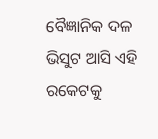ବୈଜ୍ଞାନିକ ଦଳ ଭିସୁଟ ଆସି ଏହି ରକେଟକୁ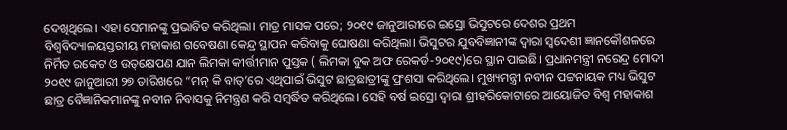ଦେଖିଥିଲେ। ଏହା ସେମାନଙ୍କୁ ପ୍ରଭାବିତ କରିଥିଲା। ମାତ୍ର ମାସକ ପରେ; ୨୦୧୯ ଜାନୁଆରୀରେ ଇସ୍ରୋ ଭିସୁଟରେ ଦେଶର ପ୍ରଥମ ବିଶ୍ୱବିଦ୍ୟାଳୟସ୍ତରୀୟ ମହାକାଶ ଗବେଷଣା କେନ୍ଦ୍ର ସ୍ଥାପନ କରିବାକୁ ଘୋଷଣା କରିଥିଲା। ଭିସୁଟର ଯୁବବିଜ୍ଞାନୀଙ୍କ ଦ୍ବାରା ସ୍ୱଦେଶୀ ଜ୍ଞାନକୌଶଳରେ ନିର୍ମିତ ରକେଟ ଓ ଉତ୍‌କ୍ଷେପଣ ଯାନ ଲିମକା କୀର୍ତ୍ତୀମାନ ପୁସ୍ତକ ( ଲିମକା ବୁକ ଅଫ ରେକର୍ଡ-୨୦୧୯)ରେ ସ୍ଥାନ ପାଇଛି। ପ୍ରଧାନମନ୍ତ୍ରୀ ନରେନ୍ଦ୍ର ମୋଦୀ ୨୦୧୯ ଜାନୁଆରୀ ୨୭ ତାରିଖରେ “ମନ୍‌ କି ବାତ୍‌’ରେ ଏଥିପାଇଁ ଭିସୁଟ ଛାତ୍ରଛାତ୍ରୀଙ୍କୁ ପ୍ରଂଶସା କରିଥିଲେ। ମୁଖ୍ୟମନ୍ତ୍ରୀ ନବୀନ ପଟ୍ଟନାୟକ ମଧ୍ୟ ଭିସୁଟ ଛାତ୍ର ବୈଜ୍ଞାନିକମାନଙ୍କୁ ନବୀନ ନିବାସକୁ ନିମନ୍ତ୍ରଣ କରି ସମ୍ବର୍ଦ୍ଧିତ କରିଥିଲେ। ସେହି ବର୍ଷ ଇସ୍ରୋ ଦ୍ୱାରା ଶ୍ରୀହରିକୋଟାରେ ଆୟୋଜିତ ବିଶ୍ୱ ମହାକାଶ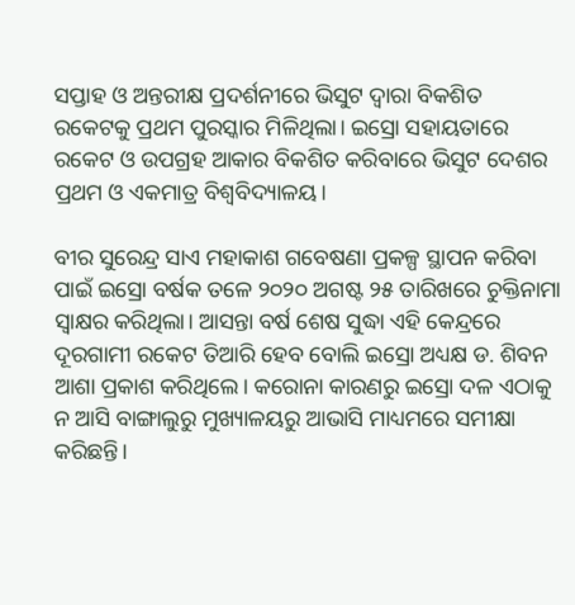ସପ୍ତାହ ଓ ଅନ୍ତରୀକ୍ଷ ପ୍ରଦର୍ଶନୀରେ ଭିସୁଟ ଦ୍ୱାରା ବିକଶିତ ରକେଟକୁ ପ୍ରଥମ ପୁରସ୍କାର ମିଳିଥିଲା। ଇସ୍ରୋ ସହାୟତାରେ ରକେଟ ଓ ଉପଗ୍ରହ ଆକାର ବିକଶିତ କରିବାରେ ଭିସୁଟ ଦେଶର ପ୍ରଥମ ଓ ଏକମାତ୍ର ବିଶ୍ୱବିଦ୍ୟାଳୟ।

ବୀର ସୁରେନ୍ଦ୍ର ସାଏ ମହାକାଶ ଗବେଷଣା ପ୍ରକଳ୍ପ ସ୍ଥାପନ କରିବା ପାଇଁ ଇସ୍ରୋ ବର୍ଷକ ତଳେ ୨୦୨୦ ଅଗଷ୍ଟ ୨୫ ତାରିଖରେ ଚୁକ୍ତିନାମା ସ୍ୱାକ୍ଷର କରିଥିଲା। ଆସନ୍ତା ବର୍ଷ ଶେଷ ସୁଦ୍ଧା ଏହି କେନ୍ଦ୍ରରେ ଦୂରଗାମୀ ରକେଟ ତିଆରି ହେବ ବୋଲି ଇସ୍ରୋ ଅଧ୍ୟକ୍ଷ ଡ. ଶିବନ ଆଶା ପ୍ରକାଶ କରିଥିଲେ। କରୋନା କାରଣରୁ ଇସ୍ରୋ ଦଳ ଏଠାକୁ ନ ଆସି ବାଙ୍ଗାଲୁରୁ ମୁଖ୍ୟାଳୟରୁ ଆଭାସି ମାଧ୍ୟମରେ ସମୀକ୍ଷା କରିଛନ୍ତି।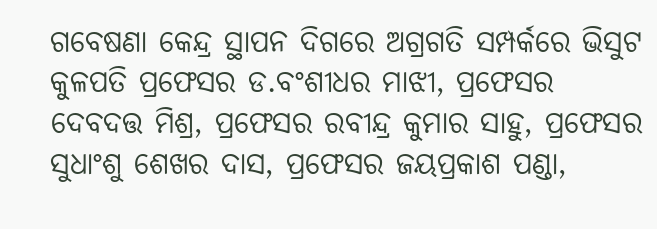ଗବେଷଣା କେନ୍ଦ୍ର ସ୍ଥାପନ ଦିଗରେ ଅଗ୍ରଗତି ସମ୍ପର୍କରେ ଭିସୁଟ କୁଳପତି ପ୍ରଫେସର ଡ.ବଂଶୀଧର ମାଝୀ, ପ୍ରଫେସର ଦେବଦତ୍ତ ମିଶ୍ର, ପ୍ରଫେସର ରବୀନ୍ଦ୍ର କୁମାର ସାହୁ, ପ୍ରଫେସର ସୁଧାଂଶୁ ଶେଖର ଦାସ, ପ୍ରଫେସର ଜୟପ୍ରକାଶ ପଣ୍ଡା,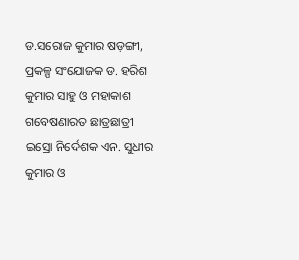ଡ.ସରୋଜ କୁମାର ଷଡ଼ଙ୍ଗୀ, ପ୍ରକଳ୍ପ ସଂଯୋଜକ ଡ. ହରିଶ କୁମାର ସାହୁ ଓ ମହାକାଶ ଗବେଷଣାରତ ଛାତ୍ରଛାତ୍ରୀ ଇସ୍ରୋ ନିର୍ଦେଶକ ଏନ. ସୁଧୀର କୁମାର ଓ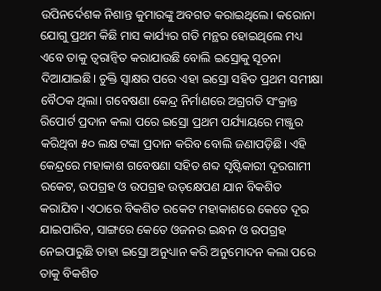ଉପିନର୍ଦେଶକ ନିଶାନ୍ତ କୁମାରଙ୍କୁ ଅବଗତ କରାଇଥିଲେ। କରୋନା ଯୋଗୁ ପ୍ରଥମ କିଛି ମାସ କାର୍ଯ୍ୟର ଗତି ମନ୍ଥର ହୋଇଥିଲେ ମଧ୍ୟ ଏବେ ତାକୁ ତ୍ୱରାନ୍ୱିତ କରାଯାଉଛି ବୋଲି ଇସ୍ରୋକୁ ସୂଚନା ଦିଆଯାଇଛି। ଚୁକ୍ତି ସ୍ୱାକ୍ଷର ପରେ ଏହା ଇସ୍ରୋ ସହିତ ପ୍ରଥମ ସମୀକ୍ଷା ବୈଠକ ଥିଲା। ଗବେଷଣା କେନ୍ଦ୍ର ନିର୍ମାଣରେ ଅଗ୍ରଗତି ସଂକ୍ରାନ୍ତ ରିପୋର୍ଟ ପ୍ରଦାନ କଲା ପରେ ଇସ୍ରୋ ପ୍ରଥମ ପର୍ଯ୍ୟାୟରେ ମଞ୍ଜୁର କରିଥିବା ୫୦ ଲକ୍ଷ ଟଙ୍କା ପ୍ରଦାନ କରିବ ବୋଲି ଜଣାପଡ଼ିଛି। ଏହି କେନ୍ଦ୍ରରେ ମହାକାଶ ଗବେଷଣା ସହିତ ଶବ୍ଦ ସୃଷ୍ଟିକାରୀ ଦୂରଗାମୀ ରକେଟ, ଉପଗ୍ରହ ଓ ଉପଗ୍ରହ ଉତ୍‌କ୍ଷେପଣ ଯାନ ବିକଶିତ କରାଯିବ। ଏଠାରେ ବିକଶିତ ରକେଟ ମହାକାଶରେ କେତେ ଦୂର ଯାଇପାରିବ, ସାଙ୍ଗରେ କେତେ ଓଜନର ଇନ୍ଧନ ଓ ଉପଗ୍ରହ ନେଇପାରୁଛି ତାହା ଇସ୍ରୋ ଅନୁଧ୍ୟାନ କରି ଅନୁମୋଦନ କଲା ପରେ ତାକୁ ବିକଶିତ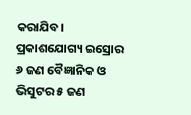କରାଯିବ।
ପ୍ରକାଶଯୋଗ୍ୟ ଇସ୍ରୋର ୬ ଜଣ ବୈଜ୍ଞାନିକ ଓ ଭିସୁଟର ୫ ଜଣ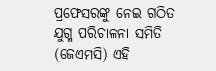ପ୍ରଫେସରଙ୍କୁ ନେଇ ଗଠିତ ଯୁଗ୍ମ ପରିଚାଳନା ସମିତି (ଜେଏମସି) ଏହି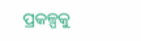ପ୍ରକଳ୍ପକୁ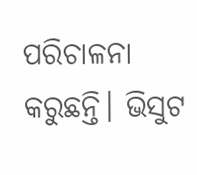ପରିଚାଳନା କରୁଛନ୍ତି। ଭିସୁଟ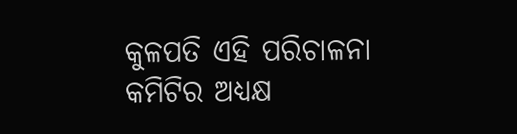କୁଳପତି ଏହି ପରିଚାଳନା କମିଟିର ଅଧ୍ୟକ୍ଷ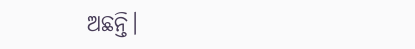ଅଛନ୍ତି।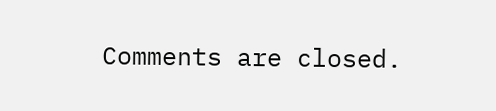Comments are closed.